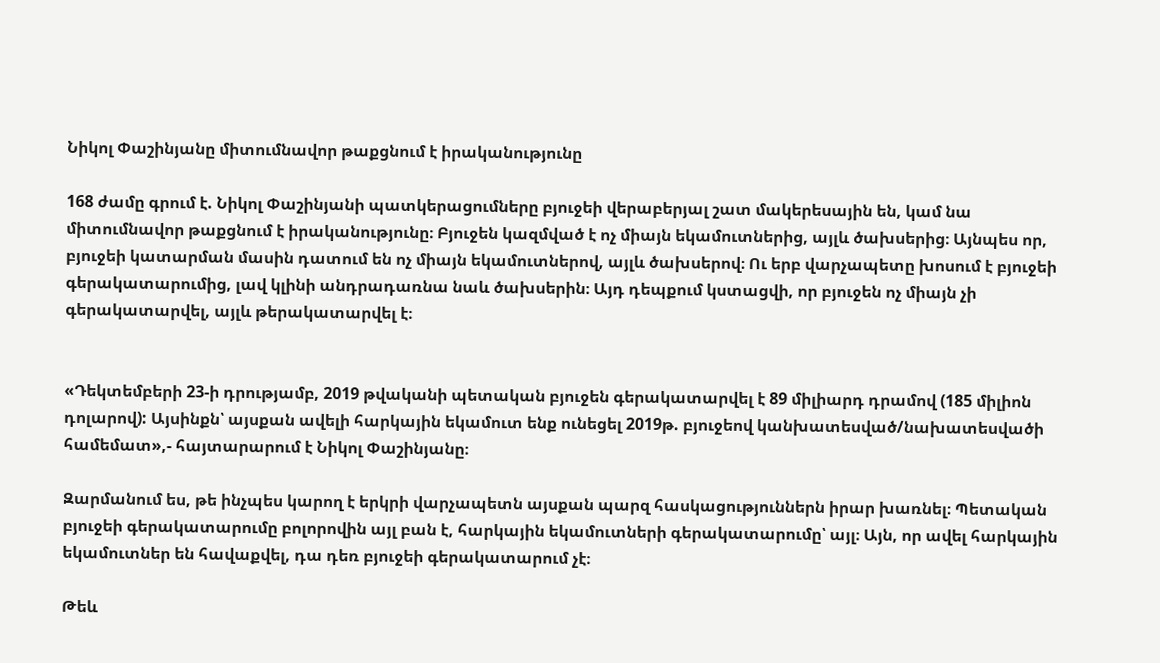Նիկոլ Փաշինյանը միտումնավոր թաքցնում է իրականությունը

168 ժամը գրում է. Նիկոլ Փաշինյանի պատկերացումները բյուջեի վերաբերյալ շատ մակերեսային են, կամ նա միտումնավոր թաքցնում է իրականությունը։ Բյուջեն կազմված է ոչ միայն եկամուտներից, այլև ծախսերից։ Այնպես որ, բյուջեի կատարման մասին դատում են ոչ միայն եկամուտներով, այլև ծախսերով։ Ու երբ վարչապետը խոսում է բյուջեի գերակատարումից, լավ կլինի անդրադառնա նաև ծախսերին։ Այդ դեպքում կստացվի, որ բյուջեն ոչ միայն չի գերակատարվել, այլև թերակատարվել է։


«Դեկտեմբերի 23-ի դրությամբ, 2019 թվականի պետական բյուջեն գերակատարվել է 89 միլիարդ դրամով (185 միլիոն դոլարով): Այսինքն՝ այսքան ավելի հարկային եկամուտ ենք ունեցել 2019թ. բյուջեով կանխատեսված/նախատեսվածի համեմատ»,- հայտարարում է Նիկոլ Փաշինյանը։

Զարմանում ես, թե ինչպես կարող է երկրի վարչապետն այսքան պարզ հասկացություններն իրար խառնել։ Պետական բյուջեի գերակատարումը բոլորովին այլ բան է, հարկային եկամուտների գերակատարումը՝ այլ։ Այն, որ ավել հարկային եկամուտներ են հավաքվել, դա դեռ բյուջեի գերակատարում չէ։

Թեև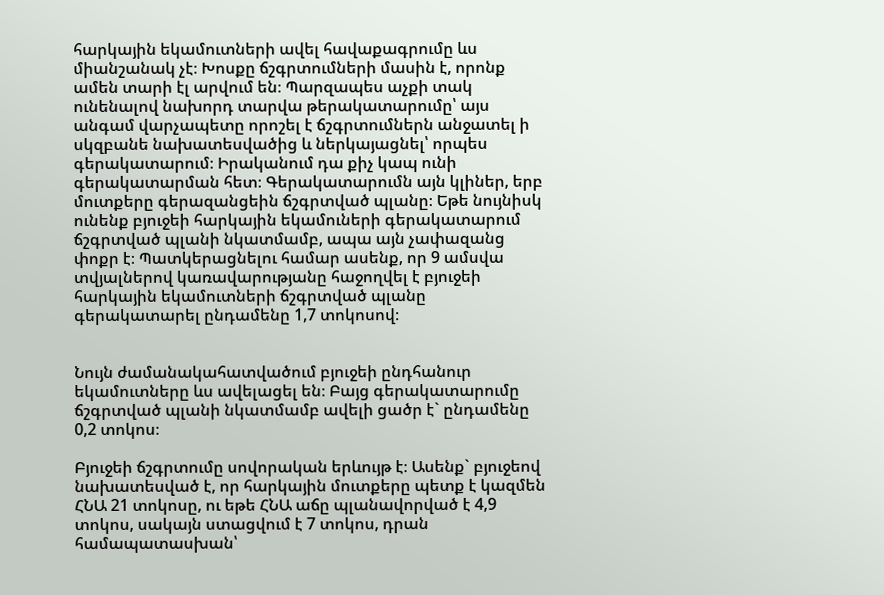հարկային եկամուտների ավել հավաքագրումը ևս միանշանակ չէ։ Խոսքը ճշգրտումների մասին է, որոնք ամեն տարի էլ արվում են։ Պարզապես աչքի տակ ունենալով նախորդ տարվա թերակատարումը՝ այս անգամ վարչապետը որոշել է ճշգրտումներն անջատել ի սկզբանե նախատեսվածից և ներկայացնել՝ որպես գերակատարում։ Իրականում դա քիչ կապ ունի գերակատարման հետ։ Գերակատարումն այն կլիներ, երբ մուտքերը գերազանցեին ճշգրտված պլանը։ Եթե նույնիսկ ունենք բյուջեի հարկային եկամուների գերակատարում ճշգրտված պլանի նկատմամբ, ապա այն չափազանց փոքր է։ Պատկերացնելու համար ասենք, որ 9 ամսվա տվյալներով կառավարությանը հաջողվել է բյուջեի հարկային եկամուտների ճշգրտված պլանը գերակատարել ընդամենը 1,7 տոկոսով։


Նույն ժամանակահատվածում բյուջեի ընդհանուր եկամուտները ևս ավելացել են։ Բայց գերակատարումը ճշգրտված պլանի նկատմամբ ավելի ցածր է` ընդամենը 0,2 տոկոս։

Բյուջեի ճշգրտումը սովորական երևույթ է։ Ասենք` բյուջեով նախատեսված է, որ հարկային մուտքերը պետք է կազմեն ՀՆԱ 21 տոկոսը, ու եթե ՀՆԱ աճը պլանավորված է 4,9 տոկոս, սակայն ստացվում է 7 տոկոս, դրան համապատասխան՝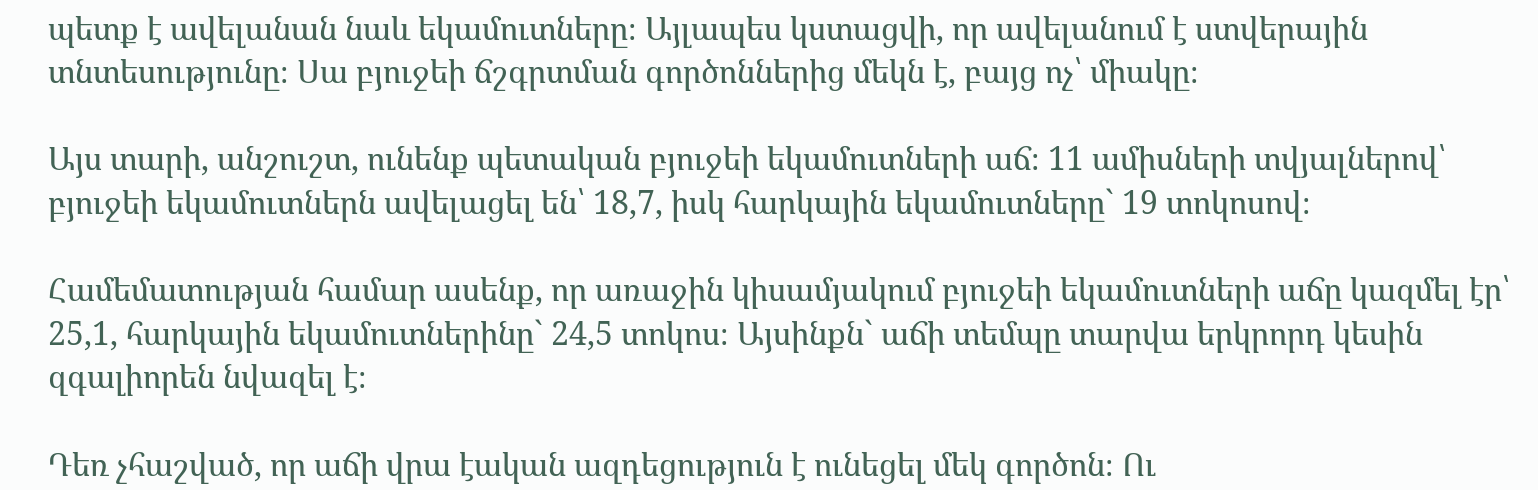պետք է ավելանան նաև եկամուտները։ Այլապես կստացվի, որ ավելանում է ստվերային տնտեսությունը։ Սա բյուջեի ճշգրտման գործոններից մեկն է, բայց ոչ՝ միակը։

Այս տարի, անշուշտ, ունենք պետական բյուջեի եկամուտների աճ։ 11 ամիսների տվյալներով՝ բյուջեի եկամուտներն ավելացել են՝ 18,7, իսկ հարկային եկամուտները` 19 տոկոսով։

Համեմատության համար ասենք, որ առաջին կիսամյակում բյուջեի եկամուտների աճը կազմել էր՝ 25,1, հարկային եկամուտներինը` 24,5 տոկոս։ Այսինքն` աճի տեմպը տարվա երկրորդ կեսին զգալիորեն նվազել է։

Դեռ չհաշված, որ աճի վրա էական ազդեցություն է ունեցել մեկ գործոն։ Ու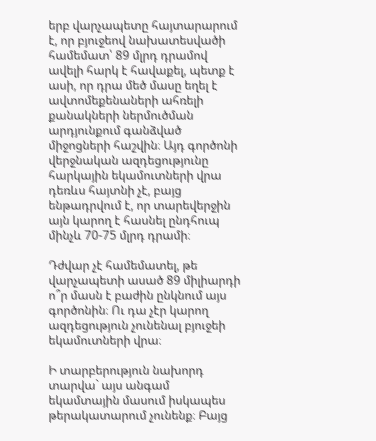երբ վարչապետը հայտարարում է, որ բյուջեով նախատեսվածի համեմատ՝ 89 մլրդ դրամով ավելի հարկ է հավաքել, պետք է ասի, որ դրա մեծ մասը եղել է ավտոմեքենաների ահռելի քանակների ներմուծման արդյունքում գանձված միջոցների հաշվին։ Այդ գործոնի վերջնական ազդեցությունը հարկային եկամուտների վրա դեռևս հայտնի չէ, բայց ենթադրվում է, որ տարեվերջին այն կարող է հասնել ընդհուպ մինչև 70-75 մլրդ դրամի։

Դժվար չէ համեմատել, թե վարչապետի ասած 89 միլիարդի ո՞ր մասն է բաժին ընկնում այս գործոնին։ Ու դա չէր կարող ազդեցություն չունենալ բյուջեի եկամուտների վրա։

Ի տարբերություն նախորդ տարվա` այս անգամ եկամտային մասում իսկապես թերակատարում չունենք։ Բայց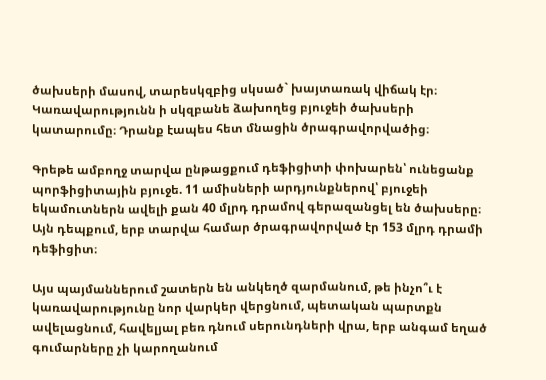ծախսերի մասով, տարեսկզբից սկսած` խայտառակ վիճակ էր։ Կառավարությունն ի սկզբանե ձախողեց բյուջեի ծախսերի կատարումը։ Դրանք էապես հետ մնացին ծրագրավորվածից։

Գրեթե ամբողջ տարվա ընթացքում դեֆիցիտի փոխարեն՝ ունեցանք պորֆիցիտային բյուջե. 11 ամիսների արդյունքներով՝ բյուջեի եկամուտներն ավելի քան 40 մլրդ դրամով գերազանցել են ծախսերը։ Այն դեպքում, երբ տարվա համար ծրագրավորված էր 153 մլրդ դրամի դեֆիցիտ։

Այս պայմաններում շատերն են անկեղծ զարմանում, թե ինչո՞ւ է կառավարությունը նոր վարկեր վերցնում, պետական պարտքն ավելացնում, հավելյալ բեռ դնում սերունդների վրա, երբ անգամ եղած գումարները չի կարողանում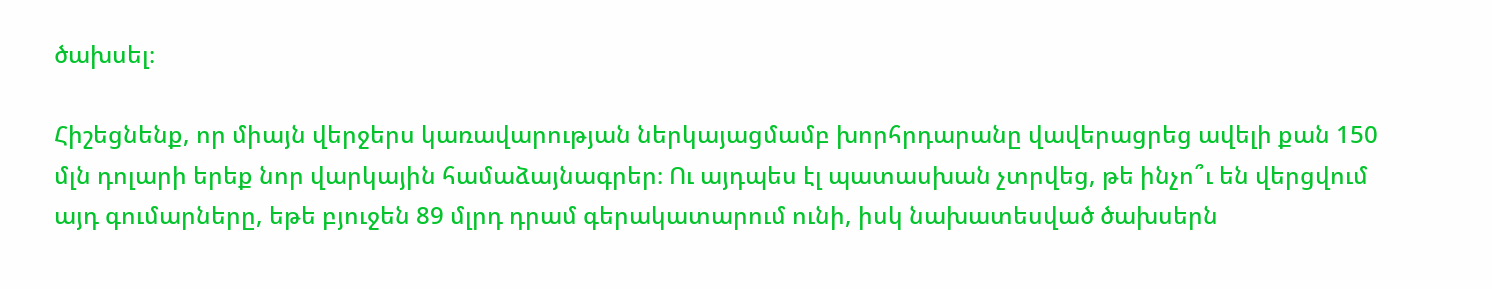ծախսել։

Հիշեցնենք, որ միայն վերջերս կառավարության ներկայացմամբ խորհրդարանը վավերացրեց ավելի քան 150 մլն դոլարի երեք նոր վարկային համաձայնագրեր։ Ու այդպես էլ պատասխան չտրվեց, թե ինչո՞ւ են վերցվում այդ գումարները, եթե բյուջեն 89 մլրդ դրամ գերակատարում ունի, իսկ նախատեսված ծախսերն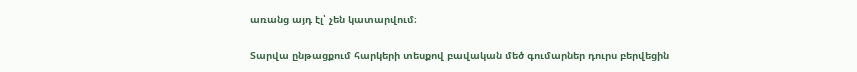առանց այդ էլ՝ չեն կատարվում։

Տարվա ընթացքում հարկերի տեսքով բավական մեծ գումարներ դուրս բերվեցին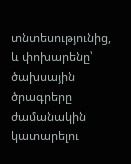տնտեսությունից, և փոխարենը՝ ծախսային ծրագրերը ժամանակին կատարելու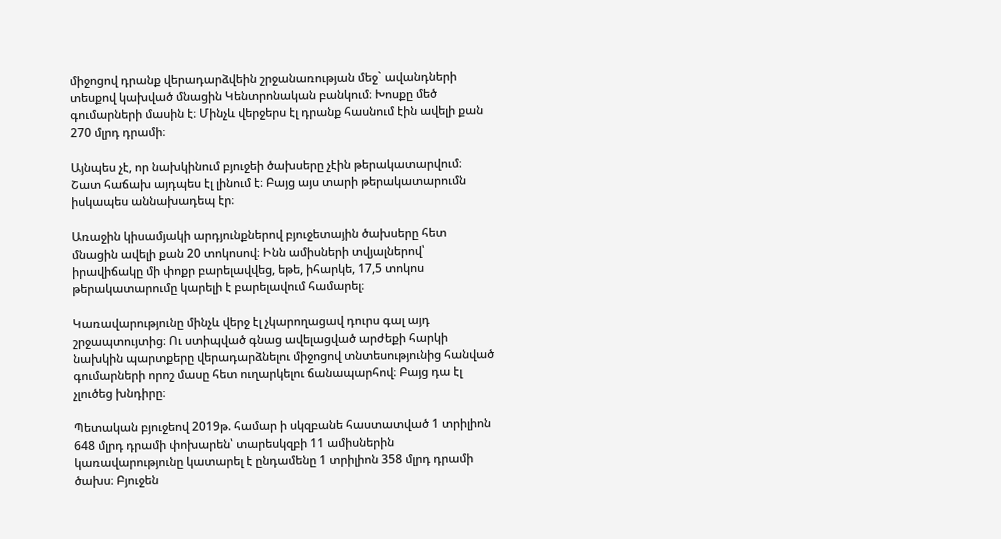միջոցով դրանք վերադարձվեին շրջանառության մեջ` ավանդների տեսքով կախված մնացին Կենտրոնական բանկում։ Խոսքը մեծ գումարների մասին է։ Մինչև վերջերս էլ դրանք հասնում էին ավելի քան 270 մլրդ դրամի։

Այնպես չէ, որ նախկինում բյուջեի ծախսերը չէին թերակատարվում։ Շատ հաճախ այդպես էլ լինում է։ Բայց այս տարի թերակատարումն իսկապես աննախադեպ էր։

Առաջին կիսամյակի արդյունքներով բյուջետային ծախսերը հետ մնացին ավելի քան 20 տոկոսով։ Ինն ամիսների տվյալներով՝ իրավիճակը մի փոքր բարելավվեց, եթե, իհարկե, 17,5 տոկոս թերակատարումը կարելի է բարելավում համարել։

Կառավարությունը մինչև վերջ էլ չկարողացավ դուրս գալ այդ շրջապտույտից։ Ու ստիպված գնաց ավելացված արժեքի հարկի նախկին պարտքերը վերադարձնելու միջոցով տնտեսությունից հանված գումարների որոշ մասը հետ ուղարկելու ճանապարհով։ Բայց դա էլ չլուծեց խնդիրը։

Պետական բյուջեով 2019թ. համար ի սկզբանե հաստատված 1 տրիլիոն 648 մլրդ դրամի փոխարեն՝ տարեսկզբի 11 ամիսներին կառավարությունը կատարել է ընդամենը 1 տրիլիոն 358 մլրդ դրամի ծախս։ Բյուջեն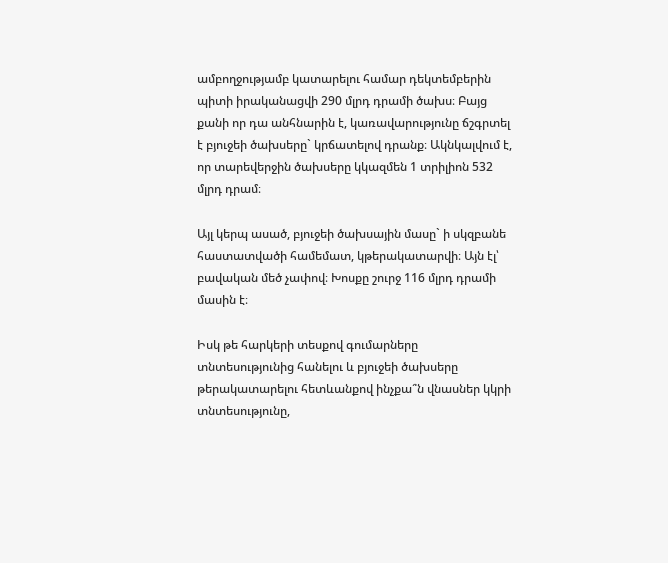ամբողջությամբ կատարելու համար դեկտեմբերին պիտի իրականացվի 290 մլրդ դրամի ծախս։ Բայց քանի որ դա անհնարին է, կառավարությունը ճշգրտել է բյուջեի ծախսերը` կրճատելով դրանք։ Ակնկալվում է, որ տարեվերջին ծախսերը կկազմեն 1 տրիլիոն 532 մլրդ դրամ։

Այլ կերպ ասած, բյուջեի ծախսային մասը` ի սկզբանե հաստատվածի համեմատ, կթերակատարվի։ Այն էլ՝ բավական մեծ չափով։ Խոսքը շուրջ 116 մլրդ դրամի մասին է։

Իսկ թե հարկերի տեսքով գումարները տնտեսությունից հանելու և բյուջեի ծախսերը թերակատարելու հետևանքով ինչքա՞ն վնասներ կկրի տնտեսությունը,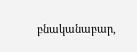բնականաբար,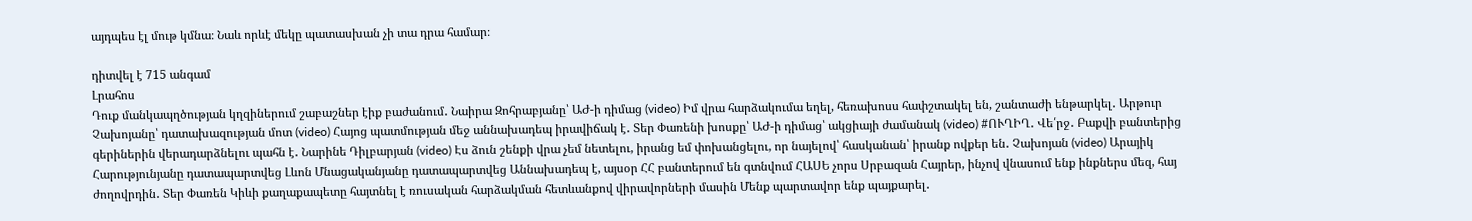այդպես էլ մութ կմնա։ Նաև որևէ մեկը պատասխան չի տա դրա համար։

դիտվել է 715 անգամ
Լրահոս
Դուք մանկապղծության կղզիներում շաբաշներ էիք բաժանում․ Նաիրա Զոհրաբյանը՝ ԱԺ-ի դիմաց (video) Իմ վրա հարձակումա եղել, հեռախոսս հափշտակել են, շանտաժի ենթարկել․ Արթուր Չախոյանը՝ դատախազության մոտ (video) Հայոց պատմության մեջ աննախադեպ իրավիճակ է․ Տեր Փառենի խոսքը՝ ԱԺ-ի դիմաց՝ ակցիայի ժամանակ (video) #ՈՒՂԻՂ․ Վե՛րջ․ Բաքվի բանտերից գերիներին վերադարձնելու պահն է․ Նարինե Դիլբարյան (video) Էս ձուն շենքի վրա չեմ նետելու, իրանց եմ փոխանցելու, որ նայելով՝ հասկանան՝ իրանք ովքեր են․ Չախոյան (video) Արայիկ Հարությունյանը դատապարտվեց Լևոն Մնացականյանը դատապարտվեց Աննախադեպ է, այսօր ՀՀ բանտերում են գտնվում ՀԱՍԵ չորս Սրբազան Հայրեր, ինչով վնասում ենք ինքներս մեզ, հայ ժողովրդին․ Տեր Փառեն Կիևի քաղաքապետը հայտնել է ռուսական հարձակման հետևանքով վիրավորների մասին Մենք պարտավոր ենք պայքարել․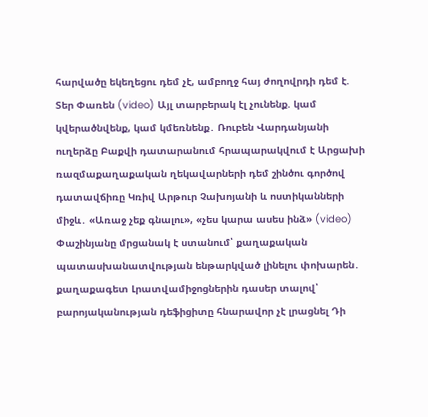հարվածը եկեղեցու դեմ չէ, ամբողջ հայ ժողովրդի դեմ է. Տեր Փառեն (video) Այլ տարբերակ էլ չունենք. կամ կվերածնվենք, կամ կմեռնենք․ Ռուբեն Վարդանյանի ուղերձը Բաքվի դատարանում հրապարակվում է Արցախի ռազմաքաղաքական ղեկավարների դեմ շինծու գործով դատավճիռը Կռիվ Արթուր Չախոյանի և ոստիկանների միջև․ «Առաջ չեք գնալու», «չես կարա ասես ինձ» (video) Փաշինյանը մրցանակ է ստանում՝ քաղաքական պատասխանատվության ենթարկված լինելու փոխարեն․ քաղաքագետ Լրատվամիջոցներին դասեր տալով՝ բարոյականության դեֆիցիտը հնարավոր չէ լրացնել Դի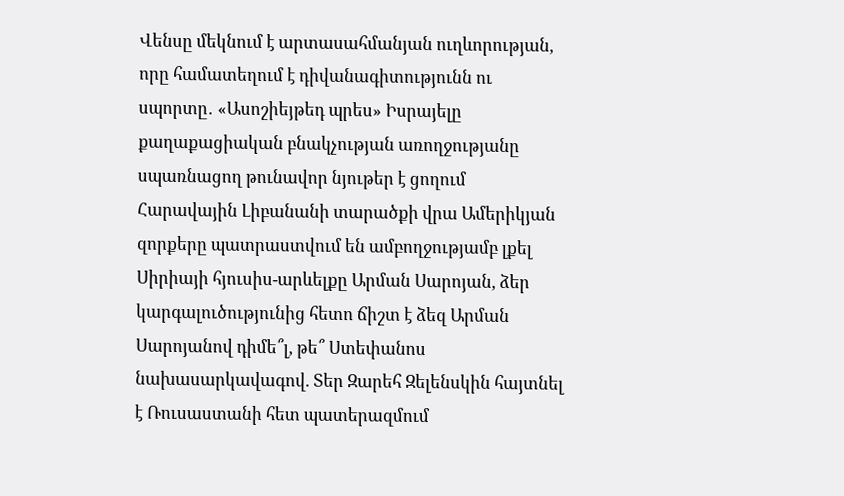Վենսը մեկնում է արտասահմանյան ուղևորության, որը համատեղում է դիվանագիտությունն ու սպորտը․ «Ասոշիեյթեդ պրես» Իսրայելը քաղաքացիական բնակչության առողջությանը սպառնացող թունավոր նյութեր է ցողում Հարավային Լիբանանի տարածքի վրա Ամերիկյան զորքերը պատրաստվում են ամբողջությամբ լքել Սիրիայի հյուսիս-արևելքը Արման Սարոյան, ձեր կարգալուծությունից հետո ճիշտ է ձեզ Արման Սարոյանով դիմե՞լ, թե՞ Ստեփանոս նախասարկավագով. Տեր Զարեհ Զելենսկին հայտնել է Ռուսաստանի հետ պատերազմում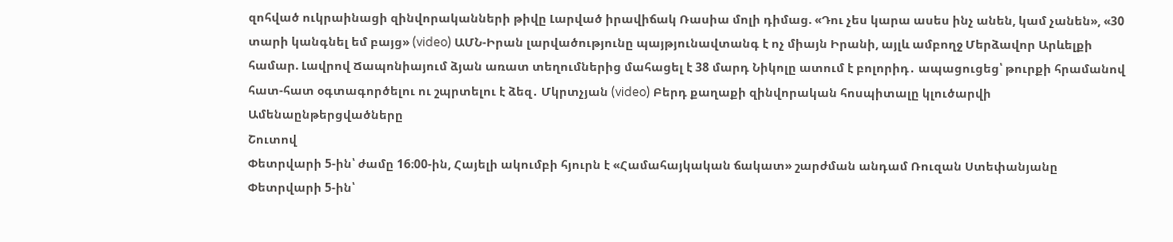զոհված ուկրաինացի զինվորականների թիվը Լարված իրավիճակ Ռասիա մոլի դիմաց. «Դու չես կարա ասես ինչ անեն, կամ չանեն», «30 տարի կանգնել եմ բայց» (video) ԱՄՆ-Իրան լարվածությունը պայթյունավտանգ է ոչ միայն Իրանի, այլև ամբողջ Մերձավոր Արևելքի համար. Լավրով Ճապոնիայում ձյան առատ տեղումներից մահացել է 38 մարդ Նիկոլը ատում է բոլորիդ․ ապացուցեց՝ թուրքի հրամանով հատ-հատ օգտագործելու ու շպրտելու է ձեզ․ Մկրտչյան (video) Բերդ քաղաքի զինվորական հոսպիտալը կլուծարվի
Ամենաընթերցվածները
Շուտով
Փետրվարի 5-ին՝ ժամը 16։00-ին, Հայելի ակումբի հյուրն է «Համահայկական ճակատ» շարժման անդամ Ռուզան Ստեփանյանը Փետրվարի 5-ին՝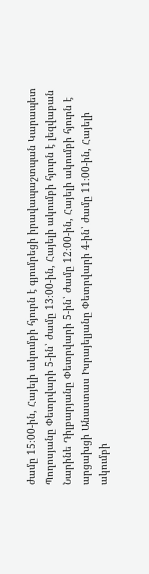ժամը 15։00-ին, Հայելի ակումբի հյուրն է գյումրեցի իրավապաշտպան Կարապետ Պողոսյանը Փետրվարի 5-ին՝ ժամը 13։00-ին, Հայելի ակումբի հյուրն է լեզվաբան Նարինե Դիլբարյանը Փետրվարի 5-ին՝ ժամը 12։00-ին, Հայելի ակումբի հյուրն է արցախցի Անաստաս Իսրայելյանը Փետրվարի 4-ին՝ ժամը 11։00-ին, Հայելի ակումբի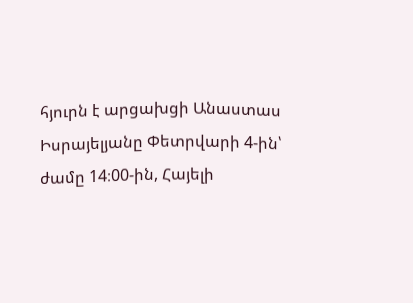հյուրն է արցախցի Անաստաս Իսրայելյանը Փետրվարի 4-ին՝ ժամը 14։00-ին, Հայելի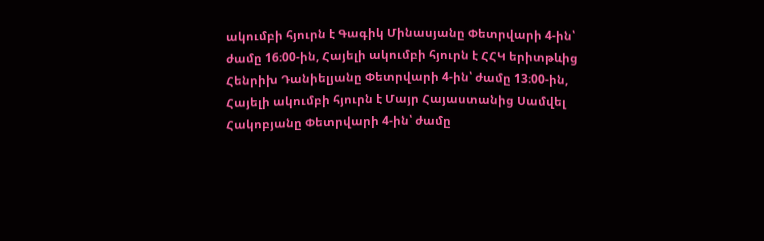ակումբի հյուրն է Գագիկ Մինասյանը Փետրվարի 4-ին՝ ժամը 16։00-ին, Հայելի ակումբի հյուրն է ՀՀԿ երիտթևից Հենրիխ Դանիելյանը Փետրվարի 4-ին՝ ժամը 13։00-ին, Հայելի ակումբի հյուրն է Մայր Հայաստանից Սամվել Հակոբյանը Փետրվարի 4-ին՝ ժամը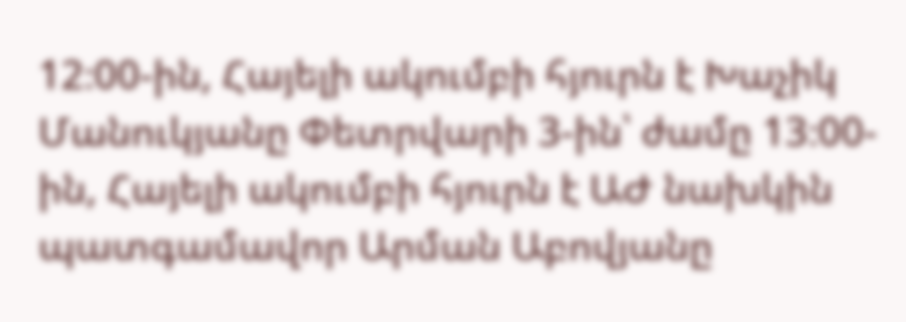12։00-ին, Հայելի ակումբի հյուրն է Խաչիկ Մանուկյանը Փետրվարի 3-ին՝ ժամը 13։00-ին, Հայելի ակումբի հյուրն է ԱԺ նախկին պատգամավոր Արման Աբովյանը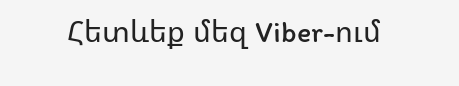Հետևեք մեզ Viber-ում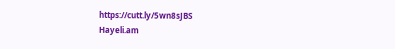https://cutt.ly/5wn8sJBS
Hayeli.am